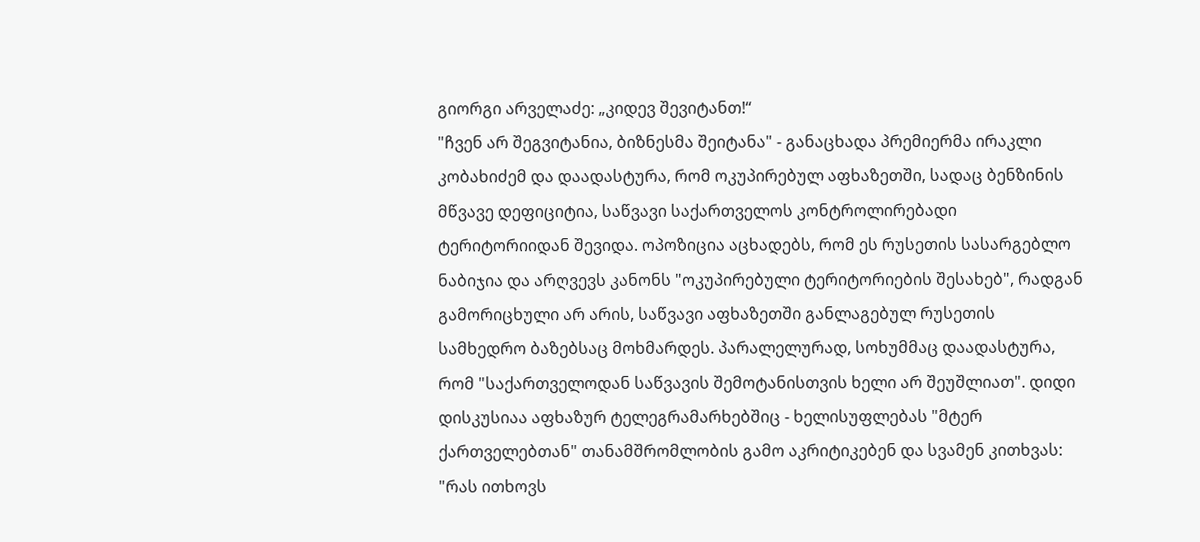გიორგი არველაძე: „კიდევ შევიტანთ!“
"ჩვენ არ შეგვიტანია, ბიზნესმა შეიტანა" - განაცხადა პრემიერმა ირაკლი კობახიძემ და დაადასტურა, რომ ოკუპირებულ აფხაზეთში, სადაც ბენზინის მწვავე დეფიციტია, საწვავი საქართველოს კონტროლირებადი ტერიტორიიდან შევიდა. ოპოზიცია აცხადებს, რომ ეს რუსეთის სასარგებლო ნაბიჯია და არღვევს კანონს "ოკუპირებული ტერიტორიების შესახებ", რადგან გამორიცხული არ არის, საწვავი აფხაზეთში განლაგებულ რუსეთის სამხედრო ბაზებსაც მოხმარდეს. პარალელურად, სოხუმმაც დაადასტურა, რომ "საქართველოდან საწვავის შემოტანისთვის ხელი არ შეუშლიათ". დიდი დისკუსიაა აფხაზურ ტელეგრამარხებშიც - ხელისუფლებას "მტერ ქართველებთან" თანამშრომლობის გამო აკრიტიკებენ და სვამენ კითხვას: "რას ითხოვს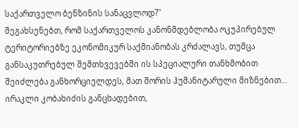საქართველო ბენზინის სანაცვლოდ?"
შეგახსენებთ, რომ საქართველოს კანონმდებლობა ოკუპირებულ ტერიტორიებზე ეკონომიკურ საქმიანობას კრძალავს, თუმცა განსაკუთრებულ შემთხვევებში ის სპეციალური თანხმობით შეიძლება განხორციელდეს, მათ შორის ჰუმანიტარული მიზნებით... ირაკლი კობახიძის განცხადებით,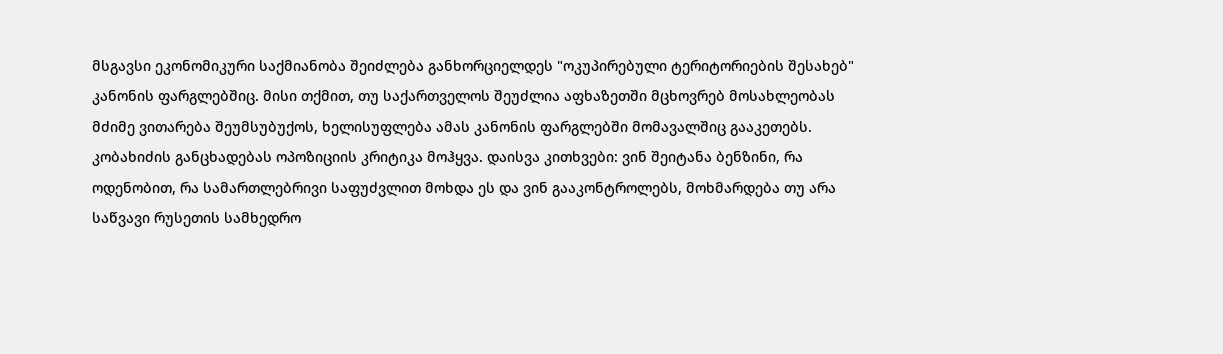მსგავსი ეკონომიკური საქმიანობა შეიძლება განხორციელდეს "ოკუპირებული ტერიტორიების შესახებ" კანონის ფარგლებშიც. მისი თქმით, თუ საქართველოს შეუძლია აფხაზეთში მცხოვრებ მოსახლეობას მძიმე ვითარება შეუმსუბუქოს, ხელისუფლება ამას კანონის ფარგლებში მომავალშიც გააკეთებს.
კობახიძის განცხადებას ოპოზიციის კრიტიკა მოჰყვა. დაისვა კითხვები: ვინ შეიტანა ბენზინი, რა ოდენობით, რა სამართლებრივი საფუძვლით მოხდა ეს და ვინ გააკონტროლებს, მოხმარდება თუ არა საწვავი რუსეთის სამხედრო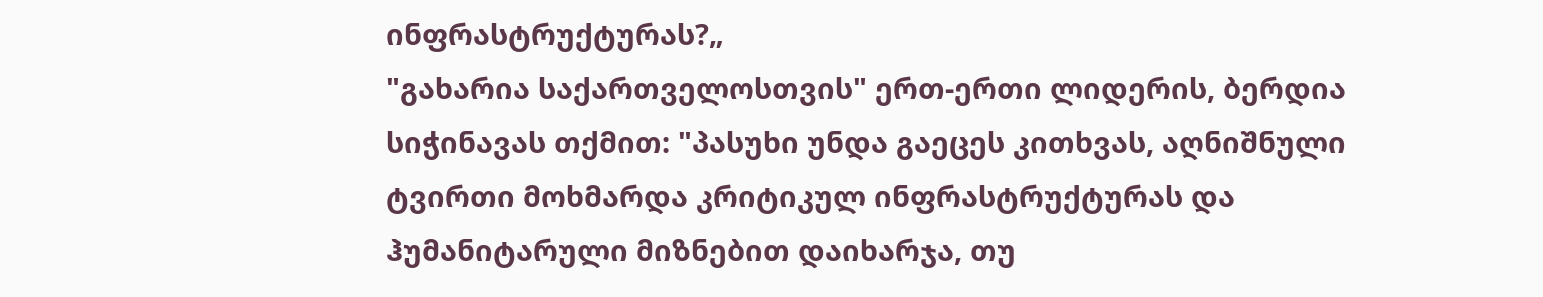ინფრასტრუქტურას?„
"გახარია საქართველოსთვის" ერთ-ერთი ლიდერის, ბერდია სიჭინავას თქმით: "პასუხი უნდა გაეცეს კითხვას, აღნიშნული ტვირთი მოხმარდა კრიტიკულ ინფრასტრუქტურას და ჰუმანიტარული მიზნებით დაიხარჯა, თუ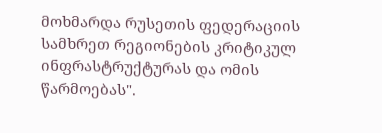მოხმარდა რუსეთის ფედერაციის სამხრეთ რეგიონების კრიტიკულ ინფრასტრუქტურას და ომის წარმოებას".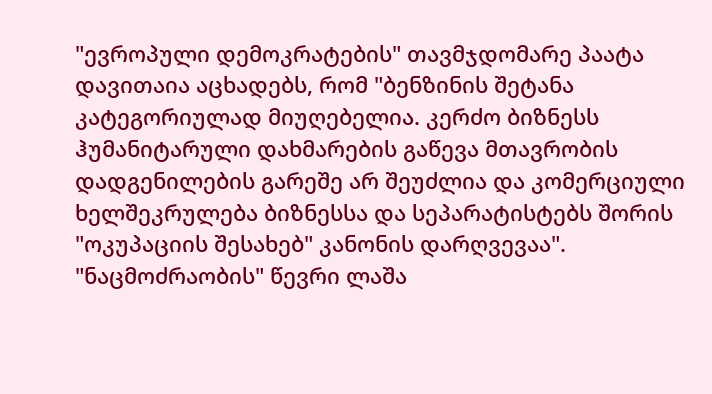"ევროპული დემოკრატების" თავმჯდომარე პაატა დავითაია აცხადებს, რომ "ბენზინის შეტანა კატეგორიულად მიუღებელია. კერძო ბიზნესს ჰუმანიტარული დახმარების გაწევა მთავრობის დადგენილების გარეშე არ შეუძლია და კომერციული ხელშეკრულება ბიზნესსა და სეპარატისტებს შორის "ოკუპაციის შესახებ" კანონის დარღვევაა".
"ნაცმოძრაობის" წევრი ლაშა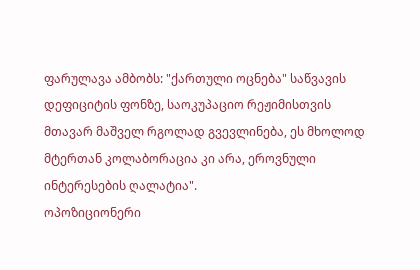ფარულავა ამბობს: "ქართული ოცნება" საწვავის დეფიციტის ფონზე, საოკუპაციო რეჟიმისთვის მთავარ მაშველ რგოლად გვევლინება, ეს მხოლოდ მტერთან კოლაბორაცია კი არა, ეროვნული ინტერესების ღალატია".
ოპოზიციონერი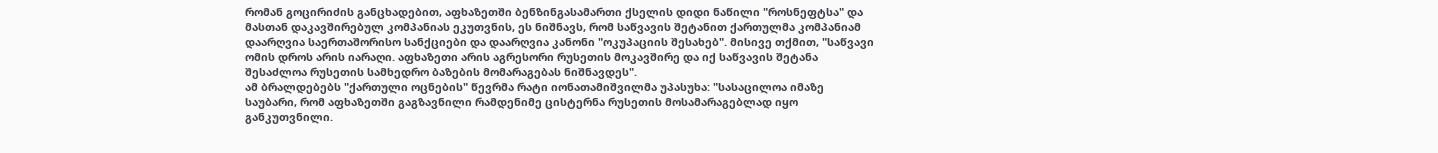რომან გოცირიძის განცხადებით, აფხაზეთში ბენზინგასამართი ქსელის დიდი ნაწილი "როსნეფტსა" და მასთან დაკავშირებულ კომპანიას ეკუთვნის, ეს ნიშნავს, რომ საწვავის შეტანით ქართულმა კომპანიამ დაარღვია საერთაშორისო სანქციები და დაარღვია კანონი "ოკუპაციის შესახებ". მისივე თქმით, "საწვავი ომის დროს არის იარაღი. აფხაზეთი არის აგრესორი რუსეთის მოკავშირე და იქ საწვავის შეტანა შესაძლოა რუსეთის სამხედრო ბაზების მომარაგებას ნიშნავდეს".
ამ ბრალდებებს "ქართული ოცნების" წევრმა რატი იონათამიშვილმა უპასუხა: "სასაცილოა იმაზე საუბარი, რომ აფხაზეთში გაგზავნილი რამდენიმე ცისტერნა რუსეთის მოსამარაგებლად იყო განკუთვნილი.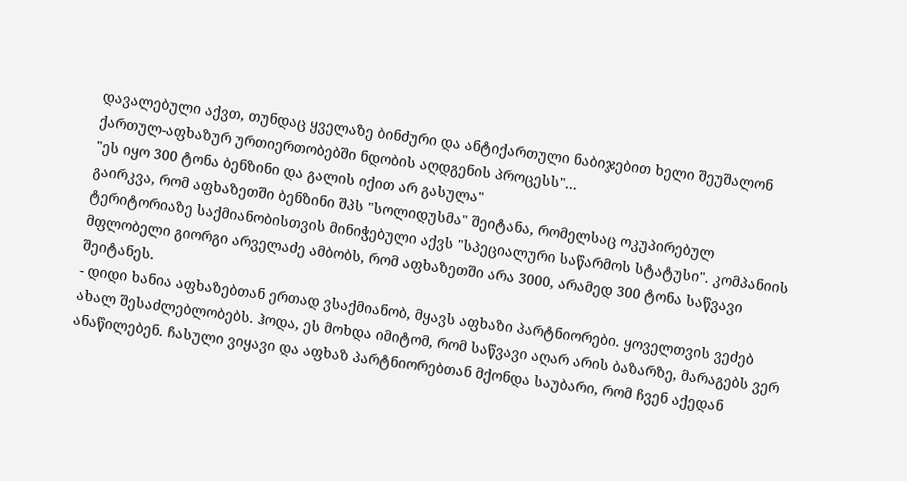დავალებული აქვთ, თუნდაც ყველაზე ბინძური და ანტიქართული ნაბიჯებით ხელი შეუშალონ ქართულ-აფხაზურ ურთიერთობებში ნდობის აღდგენის პროცესს"...
"ეს იყო 300 ტონა ბენზინი და გალის იქით არ გასულა"
გაირკვა, რომ აფხაზეთში ბენზინი შპს "სოლიდუსმა" შეიტანა, რომელსაც ოკუპირებულ ტერიტორიაზე საქმიანობისთვის მინიჭებული აქვს "სპეციალური საწარმოს სტატუსი". კომპანიის მფლობელი გიორგი არველაძე ამბობს, რომ აფხაზეთში არა 3000, არამედ 300 ტონა საწვავი შეიტანეს.
- დიდი ხანია აფხაზებთან ერთად ვსაქმიანობ, მყავს აფხაზი პარტნიორები. ყოველთვის ვეძებ ახალ შესაძლებლობებს. ჰოდა, ეს მოხდა იმიტომ, რომ საწვავი აღარ არის ბაზარზე, მარაგებს ვერ ანაწილებენ. ჩასული ვიყავი და აფხაზ პარტნიორებთან მქონდა საუბარი, რომ ჩვენ აქედან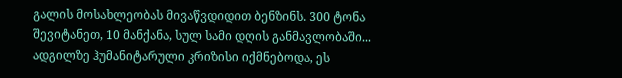გალის მოსახლეობას მივაწვდიდით ბენზინს. 300 ტონა შევიტანეთ, 10 მანქანა, სულ სამი დღის განმავლობაში... ადგილზე ჰუმანიტარული კრიზისი იქმნებოდა, ეს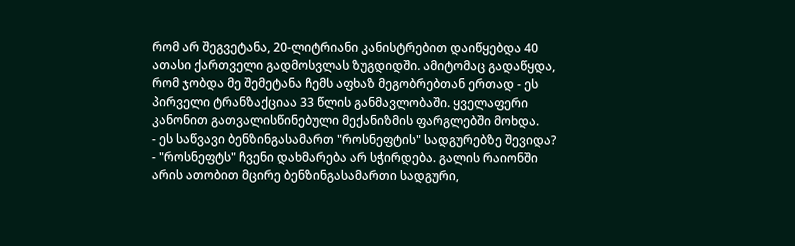რომ არ შეგვეტანა, 20-ლიტრიანი კანისტრებით დაიწყებდა 40 ათასი ქართველი გადმოსვლას ზუგდიდში. ამიტომაც გადაწყდა, რომ ჯობდა მე შემეტანა ჩემს აფხაზ მეგობრებთან ერთად - ეს პირველი ტრანზაქციაა 33 წლის განმავლობაში. ყველაფერი კანონით გათვალისწინებული მექანიზმის ფარგლებში მოხდა.
- ეს საწვავი ბენზინგასამართ "როსნეფტის" სადგურებზე შევიდა?
- "როსნეფტს" ჩვენი დახმარება არ სჭირდება. გალის რაიონში არის ათობით მცირე ბენზინგასამართი სადგური,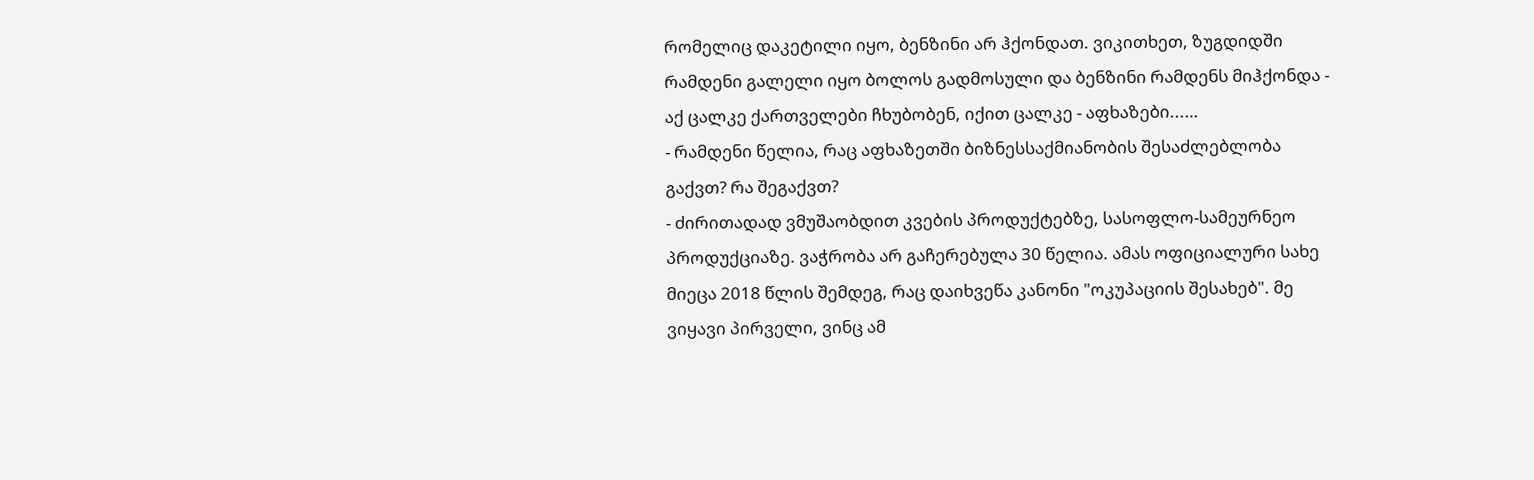რომელიც დაკეტილი იყო, ბენზინი არ ჰქონდათ. ვიკითხეთ, ზუგდიდში რამდენი გალელი იყო ბოლოს გადმოსული და ბენზინი რამდენს მიჰქონდა - აქ ცალკე ქართველები ჩხუბობენ, იქით ცალკე - აფხაზები...…
- რამდენი წელია, რაც აფხაზეთში ბიზნესსაქმიანობის შესაძლებლობა გაქვთ? რა შეგაქვთ?
- ძირითადად ვმუშაობდით კვების პროდუქტებზე, სასოფლო-სამეურნეო პროდუქციაზე. ვაჭრობა არ გაჩერებულა 30 წელია. ამას ოფიციალური სახე მიეცა 2018 წლის შემდეგ, რაც დაიხვეწა კანონი "ოკუპაციის შესახებ". მე ვიყავი პირველი, ვინც ამ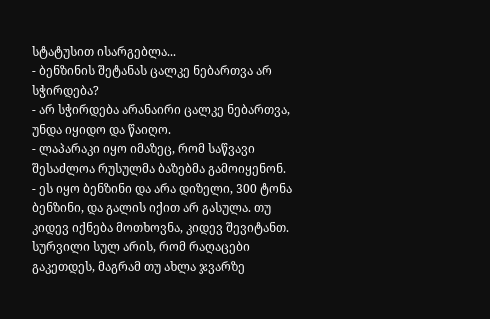სტატუსით ისარგებლა...
- ბენზინის შეტანას ცალკე ნებართვა არ სჭირდება?
- არ სჭირდება არანაირი ცალკე ნებართვა, უნდა იყიდო და წაიღო.
- ლაპარაკი იყო იმაზეც, რომ საწვავი შესაძლოა რუსულმა ბაზებმა გამოიყენონ.
- ეს იყო ბენზინი და არა დიზელი, 300 ტონა ბენზინი, და გალის იქით არ გასულა. თუ კიდევ იქნება მოთხოვნა, კიდევ შევიტანთ. სურვილი სულ არის, რომ რაღაცები გაკეთდეს, მაგრამ თუ ახლა ჯვარზე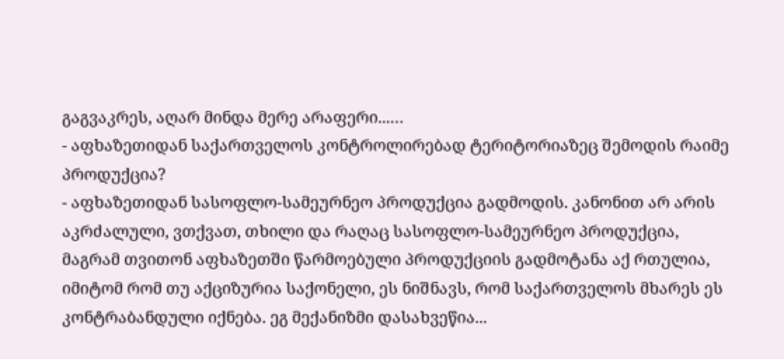გაგვაკრეს, აღარ მინდა მერე არაფერი...…
- აფხაზეთიდან საქართველოს კონტროლირებად ტერიტორიაზეც შემოდის რაიმე პროდუქცია?
- აფხაზეთიდან სასოფლო-სამეურნეო პროდუქცია გადმოდის. კანონით არ არის აკრძალული, ვთქვათ, თხილი და რაღაც სასოფლო-სამეურნეო პროდუქცია, მაგრამ თვითონ აფხაზეთში წარმოებული პროდუქციის გადმოტანა აქ რთულია, იმიტომ რომ თუ აქციზურია საქონელი, ეს ნიშნავს, რომ საქართველოს მხარეს ეს კონტრაბანდული იქნება. ეგ მექანიზმი დასახვეწია...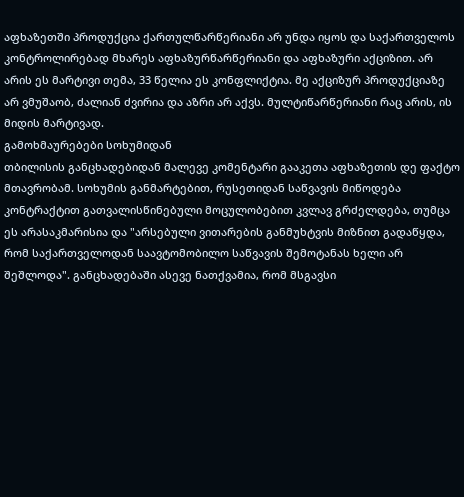აფხაზეთში პროდუქცია ქართულწარწერიანი არ უნდა იყოს და საქართველოს კონტროლირებად მხარეს აფხაზურწარწერიანი და აფხაზური აქციზით. არ არის ეს მარტივი თემა, 33 წელია ეს კონფლიქტია. მე აქციზურ პროდუქციაზე არ ვმუშაობ, ძალიან ძვირია და აზრი არ აქვს. მულტიწარწერიანი რაც არის, ის მიდის მარტივად.
გამოხმაურებები სოხუმიდან
თბილისის განცხადებიდან მალევე კომენტარი გააკეთა აფხაზეთის დე ფაქტო მთავრობამ. სოხუმის განმარტებით, რუსეთიდან საწვავის მიწოდება კონტრაქტით გათვალისწინებული მოცულობებით კვლავ გრძელდება, თუმცა ეს არასაკმარისია და "არსებული ვითარების განმუხტვის მიზნით გადაწყდა, რომ საქართველოდან საავტომობილო საწვავის შემოტანას ხელი არ შეშლოდა". განცხადებაში ასევე ნათქვამია, რომ მსგავსი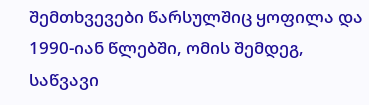შემთხვევები წარსულშიც ყოფილა და 1990-იან წლებში, ომის შემდეგ, საწვავი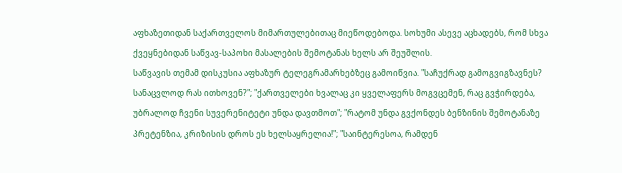აფხაზეთიდან საქართველოს მიმართულებითაც მიეწოდებოდა. სოხუმი ასევე აცხადებს, რომ სხვა ქვეყნებიდან საწვავ-საპოხი მასალების შემოტანას ხელს არ შეუშლის.
საწვავის თემამ დისკუსია აფხაზურ ტელეგრამარხებზეც გამოიწვია. "საჩუქრად გამოგვიგზავნეს? სანაცვლოდ რას ითხოვენ?"; "ქართველები ხვალაც კი ყველაფერს მოგვცემენ, რაც გვჭირდება, უბრალოდ ჩვენი სუვერენიტეტი უნდა დავთმოთ"; "რატომ უნდა გვქონდეს ბენზინის შემოტანაზე პრეტენზია, კრიზისის დროს ეს ხელსაყრელია!"; "საინტერესოა, რამდენ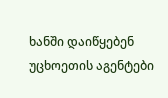ხანში დაიწყებენ უცხოეთის აგენტები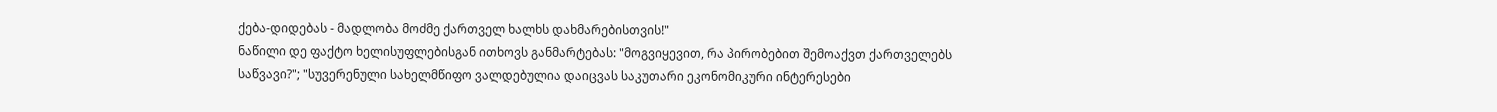ქება-დიდებას - მადლობა მოძმე ქართველ ხალხს დახმარებისთვის!"
ნაწილი დე ფაქტო ხელისუფლებისგან ითხოვს განმარტებას: "მოგვიყევით, რა პირობებით შემოაქვთ ქართველებს საწვავი?"; "სუვერენული სახელმწიფო ვალდებულია დაიცვას საკუთარი ეკონომიკური ინტერესები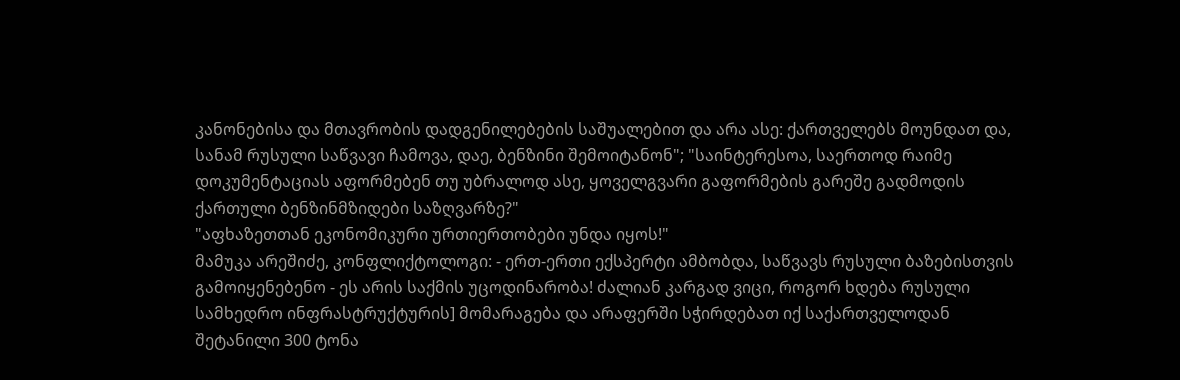კანონებისა და მთავრობის დადგენილებების საშუალებით და არა ასე: ქართველებს მოუნდათ და, სანამ რუსული საწვავი ჩამოვა, დაე, ბენზინი შემოიტანონ"; "საინტერესოა, საერთოდ რაიმე დოკუმენტაციას აფორმებენ თუ უბრალოდ ასე, ყოველგვარი გაფორმების გარეშე გადმოდის ქართული ბენზინმზიდები საზღვარზე?"
"აფხაზეთთან ეკონომიკური ურთიერთობები უნდა იყოს!"
მამუკა არეშიძე, კონფლიქტოლოგი: - ერთ-ერთი ექსპერტი ამბობდა, საწვავს რუსული ბაზებისთვის გამოიყენებენო - ეს არის საქმის უცოდინარობა! ძალიან კარგად ვიცი, როგორ ხდება რუსული სამხედრო ინფრასტრუქტურის] მომარაგება და არაფერში სჭირდებათ იქ საქართველოდან შეტანილი 300 ტონა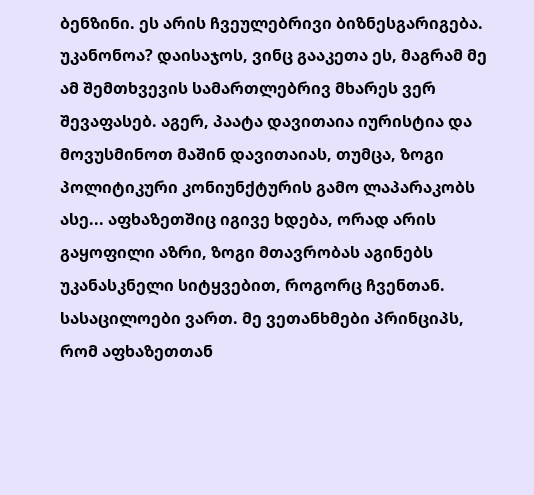ბენზინი. ეს არის ჩვეულებრივი ბიზნესგარიგება. უკანონოა? დაისაჯოს, ვინც გააკეთა ეს, მაგრამ მე ამ შემთხვევის სამართლებრივ მხარეს ვერ შევაფასებ. აგერ, პაატა დავითაია იურისტია და მოვუსმინოთ მაშინ დავითაიას, თუმცა, ზოგი პოლიტიკური კონიუნქტურის გამო ლაპარაკობს ასე... აფხაზეთშიც იგივე ხდება, ორად არის გაყოფილი აზრი, ზოგი მთავრობას აგინებს უკანასკნელი სიტყვებით, როგორც ჩვენთან. სასაცილოები ვართ. მე ვეთანხმები პრინციპს, რომ აფხაზეთთან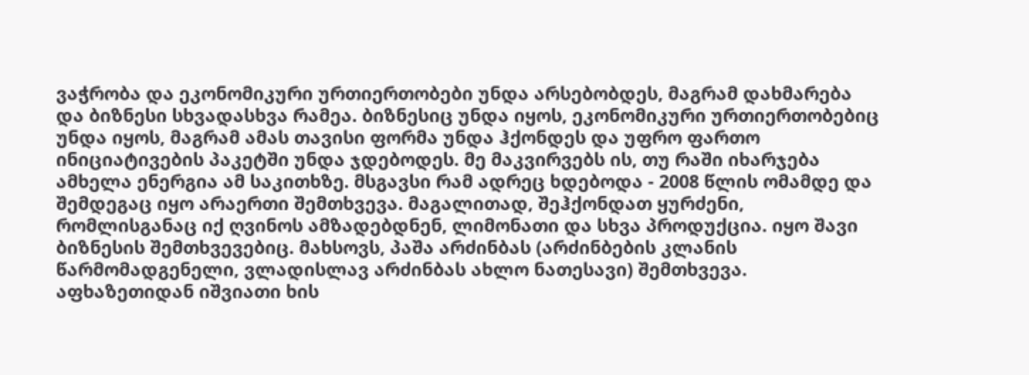ვაჭრობა და ეკონომიკური ურთიერთობები უნდა არსებობდეს, მაგრამ დახმარება და ბიზნესი სხვადასხვა რამეა. ბიზნესიც უნდა იყოს, ეკონომიკური ურთიერთობებიც უნდა იყოს, მაგრამ ამას თავისი ფორმა უნდა ჰქონდეს და უფრო ფართო ინიციატივების პაკეტში უნდა ჯდებოდეს. მე მაკვირვებს ის, თუ რაში იხარჯება ამხელა ენერგია ამ საკითხზე. მსგავსი რამ ადრეც ხდებოდა - 2008 წლის ომამდე და შემდეგაც იყო არაერთი შემთხვევა. მაგალითად, შეჰქონდათ ყურძენი, რომლისგანაც იქ ღვინოს ამზადებდნენ, ლიმონათი და სხვა პროდუქცია. იყო შავი ბიზნესის შემთხვევებიც. მახსოვს, პაშა არძინბას (არძინბების კლანის წარმომადგენელი, ვლადისლავ არძინბას ახლო ნათესავი) შემთხვევა. აფხაზეთიდან იშვიათი ხის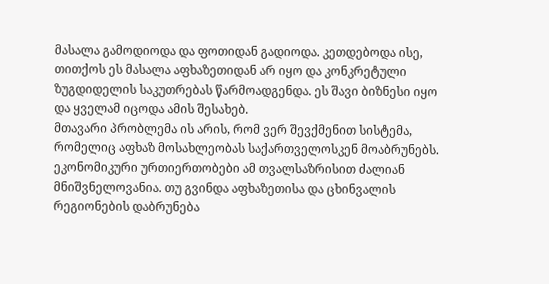მასალა გამოდიოდა და ფოთიდან გადიოდა. კეთდებოდა ისე, თითქოს ეს მასალა აფხაზეთიდან არ იყო და კონკრეტული ზუგდიდელის საკუთრებას წარმოადგენდა. ეს შავი ბიზნესი იყო და ყველამ იცოდა ამის შესახებ.
მთავარი პრობლემა ის არის, რომ ვერ შევქმენით სისტემა, რომელიც აფხაზ მოსახლეობას საქართველოსკენ მოაბრუნებს. ეკონომიკური ურთიერთობები ამ თვალსაზრისით ძალიან მნიშვნელოვანია. თუ გვინდა აფხაზეთისა და ცხინვალის რეგიონების დაბრუნება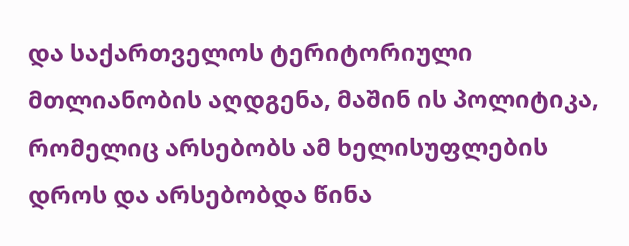და საქართველოს ტერიტორიული მთლიანობის აღდგენა, მაშინ ის პოლიტიკა, რომელიც არსებობს ამ ხელისუფლების დროს და არსებობდა წინა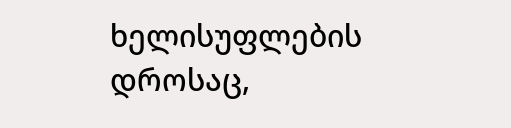ხელისუფლების დროსაც,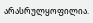არასრულყოფილია.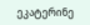ეკატერინე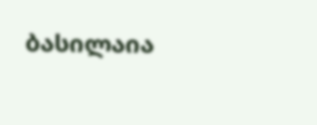ბასილაია